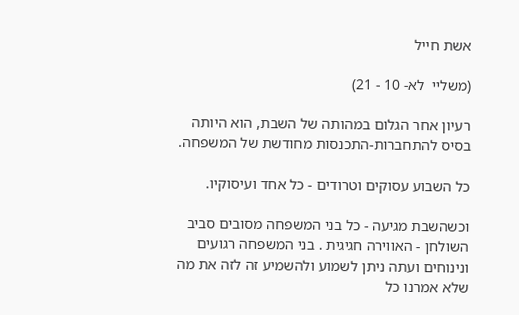אשת חייל

(משליי  לא- 10 - 21)

רעיון אחר הגלום במהותה של השבת, הוא היותה בסיס להתחברות-התכנסות מחודשת של המשפחה.

כל השבוע עסוקים וטרודים - כל אחד ועיסוקיו.

וכשהשבת מגיעה - כל בני המשפחה מסובים סביב השולחן - האווירה חגיגית . בני המשפחה רגועים ונינוחים ועתה ניתן לשמוע ולהשמיע זה לזה את מה שלא אמרנו כל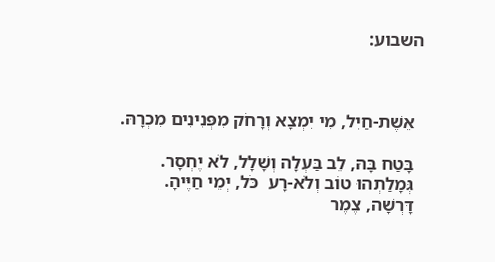השבוע:



  אֵשֶׁת-חַיִל, מִי יִמְצָא וְרָחֹק מִפְּנִינִים מִכְרָהּ.

  בָּטַח בָּהּ, לֵב בַּעְלָה וְשָׁלָל, לֹא יֶחְסָר.
  גְּמָלַתְהוּ טוֹב וְלֹא-רָע  כֹּל, יְמֵי חַיֶּיהָ.
  דָּרְשָׁה, צֶמֶר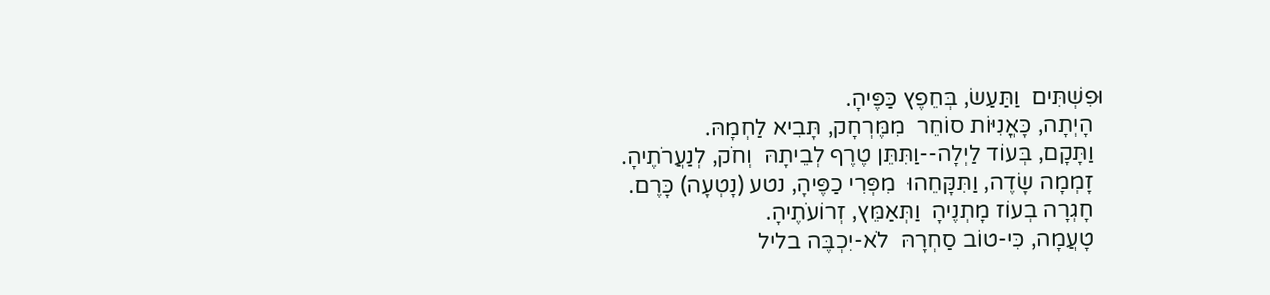וּפִשְׁתִּים  וַתַּעַשׂ, בְּחֵפֶץ כַּפֶּיהָ.
  הָיְתָה, כָּאֳנִיּוֹת סוֹחֵר  מִמֶּרְחָק, תָּבִיא לַחְמָהּ.
  וַתָּקָם, בְּעוֹד לַיְלָה--וַתִּתֵּן טֶרֶף לְבֵיתָהּ  וְחֹק, לְנַעֲרֹתֶיהָ.
  זָמְמָה שָׂדֶה, וַתִּקָּחֵהוּ  מִפְּרִי כַפֶּיהָ, נטע (נָטְעָה) כָּרֶם.
  חָגְרָה בְעוֹז מָתְנֶיהָ  וַתְּאַמֵּץ, זְרוֹעֹתֶיהָ.
  טָעֲמָה, כִּי-טוֹב סַחְרָהּ  לֹא-יִכְבֶּה בליל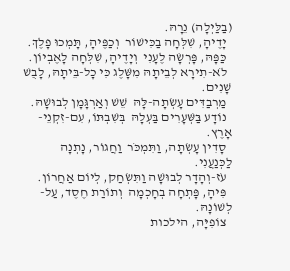(בַלַּיְלָה) נֵרָהּ.
  יָדֶיהָ, שִׁלְּחָה בַכִּישׁוֹר  וְכַפֶּיהָ, תָּמְכוּ פָלֶךְ.
  כַּפָּהּ, פָּרְשָׂה לֶעָנִי  וְיָדֶיהָ, שִׁלְּחָה לָאֶבְיוֹן.
  לֹא-תִירָא לְבֵיתָהּ מִשָּׁלֶג כִּי כָל-בֵּיתָהּ, לָבֻשׁ שָׁנִים.
  מַרְבַדִּים עָשְׂתָה-לָּהּ  שֵׁשׁ וְאַרְגָּמָן לְבוּשָׁהּ.
  נוֹדָע בַּשְּׁעָרִים בַּעְלָהּ  בְּשִׁבְתּוֹ, עִם-זִקְנֵי-אָרֶץ.
  סָדִין עָשְׂתָה, וַתִּמְכֹּר  וַחֲגוֹר, נָתְנָה לַכְּנַעֲנִי.
  עֹז-וְהָדָר לְבוּשָׁה וַתִּשְׂחַק, לְיוֹם אַחֲרוֹן.
  פִּיהָ, פָּתְחָה בְחָכְמָה  וְתוֹרַת חֶסֶד, עַל-לְשׁוֹנָהּ.
  צוֹפִיָּה, הילכות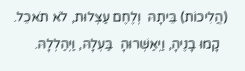(הֲלִיכוֹת) בֵּיתָהּ  וְלֶחֶם עַצְלוּת, לֹא תֹאכֵל.
  קָמוּ בָנֶיהָ, וַיְאַשְּׁרוּהָ  בַּעְלָהּ, וַיְהַלְלָהּ.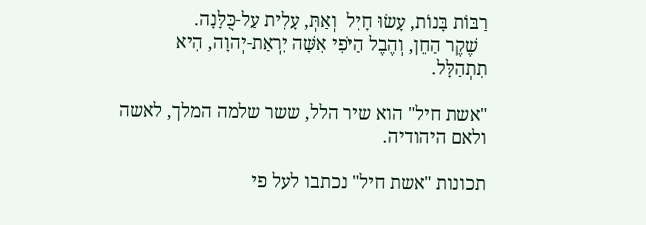רַבּוֹת בָּנוֹת, עָשׂוּ חָיִל  וְאַתְּ, עָלִית עַל-כֻּלָּנָה.
  שֶׁקֶר הַחֵן, וְהֶבֶל הַיֹּפִי אִשָּׁה יִרְאַת-יְהוָה, הִיא תִתְהַלָּל.

"אשת חיל" הוא שיר הלל, ששר שלמה המלך, לאשה ולאם היהודיה.

תכונות "אשת חיל" נכתבו לעל פי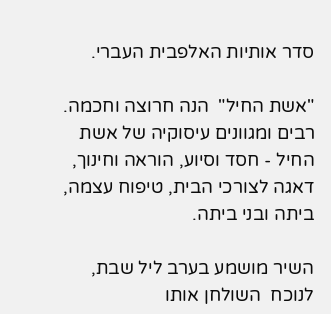סדר אותיות האלפבית העברי.

"אשת החיל"  הנה חרוצה וחכמה. רבים ומגוונים עיסוקיה של אשת החיל - חסד וסיוע, הוראה וחינוך, דאגה לצורכי הבית, טיפוח עצמה, ביתה ובני ביתה.

השיר מושמע בערב ליל שבת, לנוכח  השולחן אותו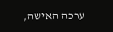ערכה האישה,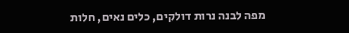מפה לבנה נרות דולקים, כלים נאים, חלות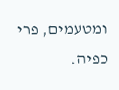ומטעמים, פרי כפיה.